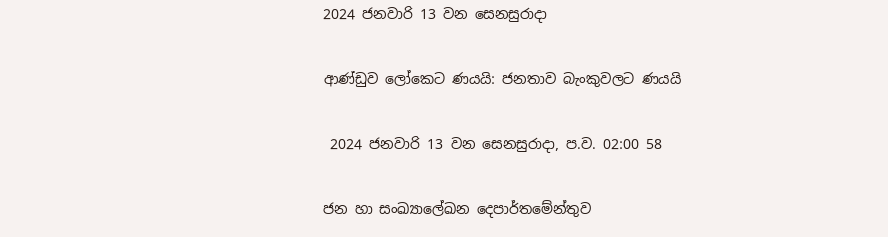2024 ජනවාරි 13 වන සෙනසුරාදා

ආණ්ඩුව ලෝකෙට ණයයි: ජනතාව බැංකුවලට ණයයි

 2024 ජනවාරි 13 වන සෙනසුරාදා, ප.ව. 02:00 58

ජන හා සංඛ්‍යාලේඛන දෙපාර්තමේන්තුව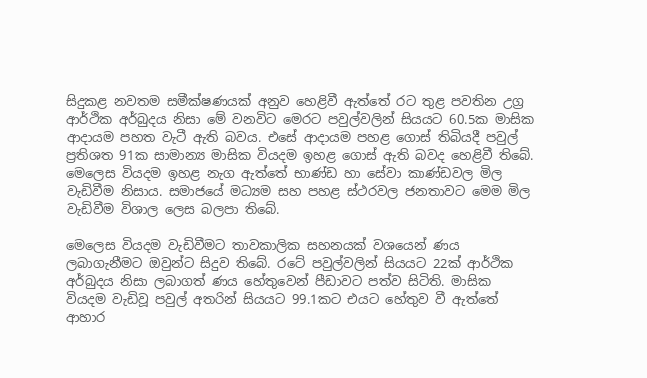සිදුකළ නවතම සමීක්ෂණයක් අනුව හෙළිවී ඇත්තේ රට තුළ පවතින උග්‍ර ආර්ථික අර්බුදය නිසා මේ වනවිට මෙරට පවුල්වලින් සියයට 60.5ක මාසික ආදායම පහත වැටී ඇති බවය. එසේ ආදායම පහළ ගොස් තිබියදී පවුල් ප්‍රතිශත 91ක සාමාන්‍ය මාසික වියදම ඉහළ ගොස් ඇති බවද හෙළිවී තිබේ. මෙලෙස වියදම ඉහළ නැග ඇත්තේ භාණ්ඩ හා සේවා කාණ්ඩවල මිල වැඩිවීම නිසාය. සමාජයේ මධ්‍යම සහ පහළ ස්ථරවල ජනතාවට මෙම මිල වැඩිවීම විශාල ලෙස බලපා තිබේ.

මෙලෙස වියදම වැඩිවීමට තාවකාලික සහනයක් වශයෙන් ණය ලබාගැනීමට ඔවුන්ට සිදුව තිබේ. රටේ පවුල්වලින් සියයට 22ක් ආර්ථික අර්බුදය නිසා ලබාගත් ණය හේතුවෙන් පීඩාවට පත්ව සිටිති. මාසික වියදම වැඩිවූ පවුල් අතරින් සියයට 99.1කට එයට හේතුව වී ඇත්තේ ආහාර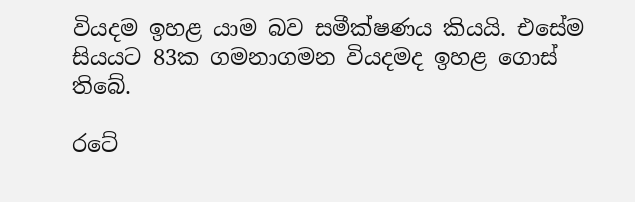වියදම ඉහළ යාම බව සමීක්ෂණය කියයි. එසේම සියයට 83ක ගමනාගමන වියදමද ඉහළ ගොස් තිබේ.

රටේ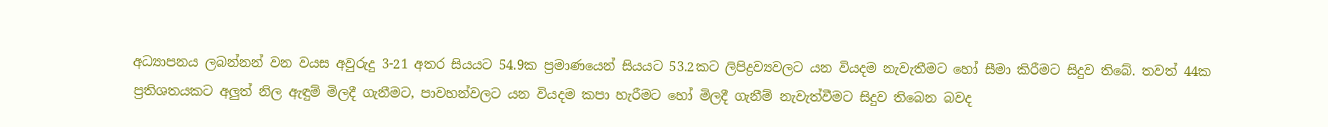අධ්‍යාපනය ලබන්නන් වන වයස අවුරුදු 3-21 අතර සියයට 54.9ක ප්‍රමාණයෙන් සියයට 53.2කට ලිපිද්‍රව්‍යවලට යන වියදම නැවැතීමට හෝ සීමා කිරීමට සිදුව තිබේ. තවත් 44ක ප්‍රතිශතයකට අලුත් නිල ඇඳුම් මිලදී ගැනීමට, පාවහන්වලට යන වියදම කපා හැරීමට හෝ මිලදී ගැනීම් නැවැත්වීමට සිදුව තිබෙන බවද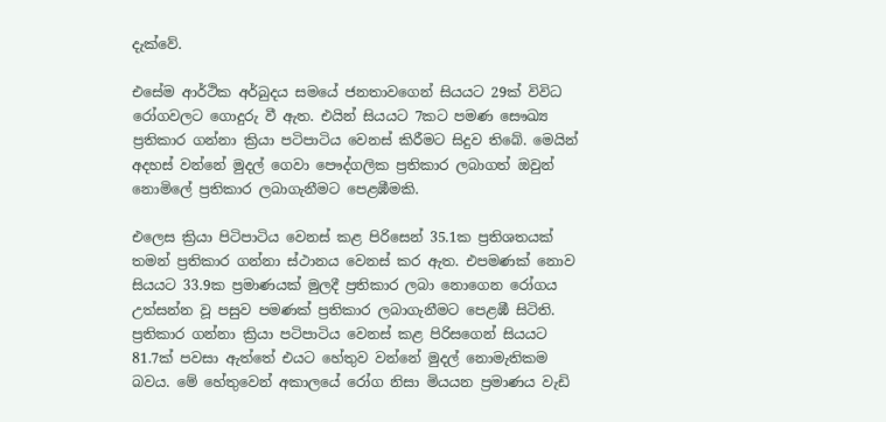දැක්වේ.

එසේම ආර්ථික අර්බුදය සමයේ ජනතාවගෙන් සියයට 29ක් විවිධ රෝගවලට ගොදුරු වී ඇත. එයින් සියයට 7කට පමණ සෞඛ්‍ය ප්‍රතිකාර ගන්නා ක්‍රියා පටිපාටිය වෙනස් කිරීමට සිදුව තිබේ. මෙයින් අදහස් වන්නේ මුදල් ගෙවා පෞද්ගලික ප්‍රතිකාර ලබාගත් ඔවුන් නොමිලේ ප්‍රතිකාර ලබාගැනීමට පෙළඹීමකි.

එලෙස ක්‍රියා පිටිපාටිය වෙනස් කළ පිරිසෙන් 35.1ක ප්‍රතිශතයක් තමන් ප්‍රතිකාර ගන්නා ස්ථානය වෙනස් කර ඇත. එපමණක් නොව සියයට 33.9ක ප්‍රමාණයක් මුලදී ප්‍රතිකාර ලබා නොගෙන රෝගය උත්සන්න වූ පසුව පමණක් ප්‍රතිකාර ලබාගැනීමට පෙළඹී සිටිති. ප්‍රතිකාර ගන්නා ක්‍රියා පටිපාටිය වෙනස් කළ පිරිසගෙන් සියයට 81.7ක් පවසා ඇත්තේ එයට හේතුව වන්නේ මුදල් නොමැතිකම බවය. මේ හේතුවෙන් අකාලයේ රෝග නිසා මියයන ප්‍රමාණය වැඩි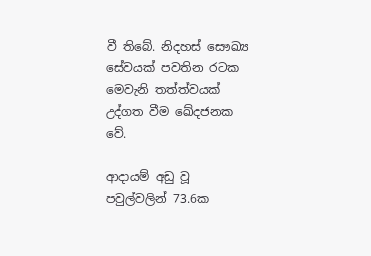වී තිබේ. නිදහස් සෞඛ්‍ය සේවයක් පවතින රටක මෙවැනි තත්ත්වයක් උද්ගත වීම ඛේදජනක වේ.

ආදායම් අඩු වූ පවුල්වලින් 73.6ක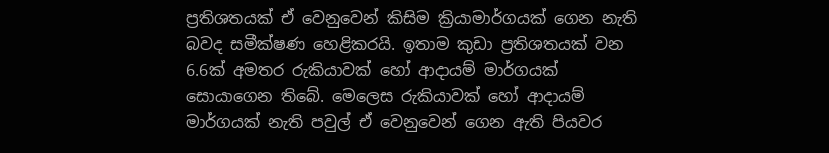ප්‍රතිශතයක් ඒ වෙනුවෙන් කිසිම ක්‍රියාමාර්ගයක් ගෙන නැති බවද සමීක්ෂණ හෙළිකරයි. ඉතාම කුඩා ප්‍රතිශතයක් වන 6.6ක් අමතර රුකියාවක් හෝ ආදායම් මාර්ගයක් සොයාගෙන තිබේ. මෙලෙස රුකියාවක් හෝ ආදායම් මාර්ගයක් නැති පවුල් ඒ වෙනුවෙන් ගෙන ඇති පියවර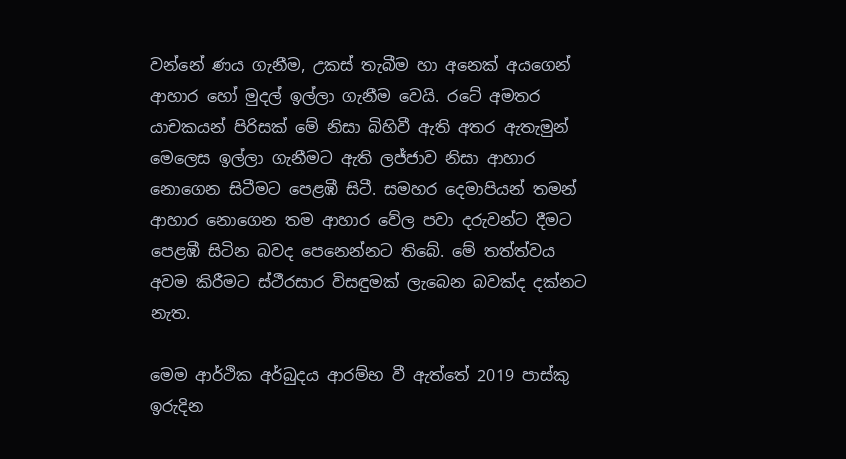වන්නේ ණය ගැනීම, උකස් තැබීම හා අනෙක් අයගෙන් ආහාර හෝ මුදල් ඉල්ලා ගැනීම වෙයි. රටේ අමතර යාචකයන් පිරිසක් මේ නිසා බිහිවී ඇති අතර ඇතැමුන් මෙලෙස ඉල්ලා ගැනීමට ඇති ලජ්ජාව නිසා ආහාර නොගෙන සිටීමට පෙළඹී සිටී. සමහර දෙමාපියන් තමන් ආහාර නොගෙන තම ආහාර වේල පවා දරුවන්ට දීමට පෙළඹී සිටින බවද පෙනෙන්නට තිබේ. මේ තත්ත්වය අවම කිරීමට ස්ථීරසාර විසඳුමක් ලැබෙන බවක්ද දක්නට නැත.

මෙම ආර්ථික අර්බුදය ආරම්භ වී ඇත්තේ 2019 පාස්කු ඉරුදින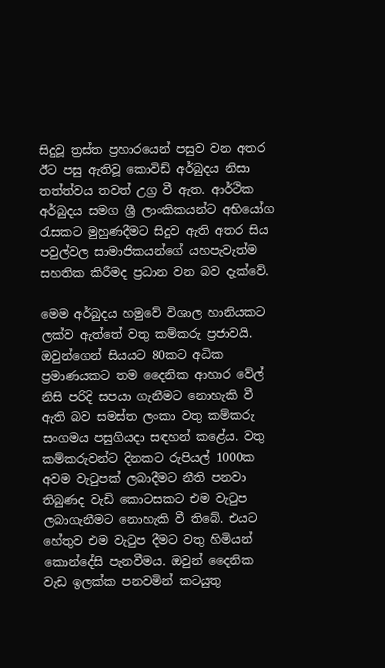සිදුවූ ත්‍රස්ත ප්‍රහාරයෙන් පසුව වන අතර ඊට පසු ඇතිවූ කොවිඩ් අර්බුදය නිසා තත්ත්වය තවත් උග්‍ර වී ඇත. ආර්ථික අර්බුදය සමග ශ්‍රී ලාංකිකයන්ට අභියෝග රැසකට මුහුණදීමට සිදුව ඇති අතර සිය පවුල්වල සාමාජිකයන්ගේ යහපැවැත්ම සහතික කිරීමද ප්‍රධාන වන බව දැක්වේ.

මෙම අර්බුදය හමුවේ විශාල හානියකට ලක්ව ඇත්තේ වතු කම්කරු ප්‍රජාවයි. ඔවුන්ගෙන් සියයට 80කට අධික ප්‍රමාණයකට තම දෛනික ආහාර වේල් නිසි පරිදි සපයා ගැනීමට නොහැකි වී ඇති බව සමස්ත ලංකා වතු කම්කරු සංගමය පසුගියදා සඳහන් කළේය. වතු කම්කරුවන්ට දිනකට රුපියල් 1000ක අවම වැටුපක් ලබාදීමට නීති පනවා තිබුණද වැඩි කොටසකට එම වැටුප ලබාගැනීමට නොහැකි වී තිබේ. එයට හේතුව එම වැටුප දීමට වතු හිමියන් කොන්දේසි පැනවීමය. ඔවුන් දෛනික වැඩ ඉලක්ක පනවමින් කටයුතු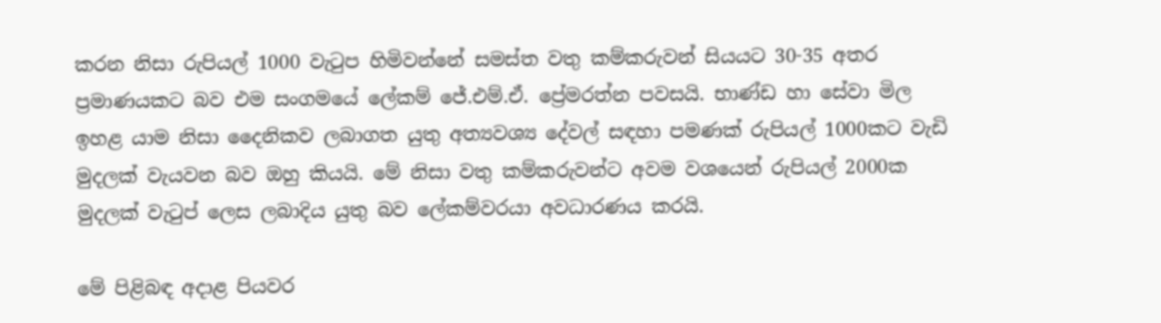කරන නිසා රුපියල් 1000 වැටුප හිමිවන්නේ සමස්ත වතු කම්කරුවන් සියයට 30-35 අතර ප්‍රමාණයකට බව එම සංගමයේ ලේකම් ජේ.එම්.ඒ. ප්‍රේමරත්න පවසයි. භාණ්ඩ හා සේවා මිල ඉහළ යාම නිසා දෛනිකව ලබාගත යුතු අත්‍යවශ්‍ය දේවල් සඳහා පමණක් රුපියල් 1000කට වැඩි මුදලක් වැයවන බව ඔහු කියයි. මේ නිසා වතු කම්කරුවන්ට අවම වශයෙන් රුපියල් 2000ක මුදලක් වැටුප් ලෙස ලබාදිය යුතු බව ලේකම්වරයා අවධාරණය කරයි.

මේ පිළිබඳ අදාළ පියවර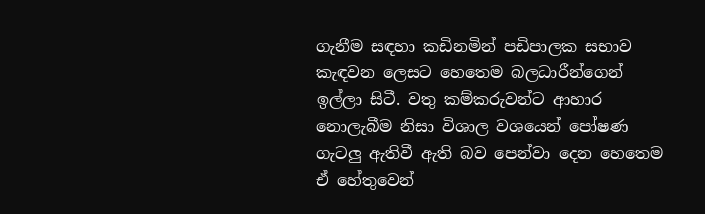ගැනීම සඳහා කඩිනමින් පඩිපාලක සභාව කැඳවන ලෙසට හෙතෙම බලධාරීන්ගෙන් ඉල්ලා සිටී. වතු කම්කරුවන්ට ආහාර නොලැබීම නිසා විශාල වශයෙන් පෝෂණ ගැටලු ඇතිවී ඇති බව පෙන්වා දෙන හෙතෙම ඒ හේතුවෙන්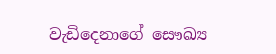වැඩිදෙනාගේ සෞඛ්‍ය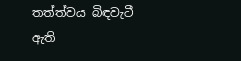තත්ත්වය බිඳවැටී ඇති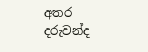අතර දරුවන්ද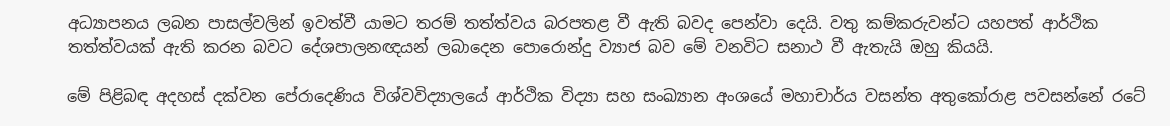අධ්‍යාපනය ලබන පාසල්වලින් ඉවත්වී යාමට තරම් තත්ත්වය බරපතළ වී ඇති බවද පෙන්වා දෙයි. වතු කම්කරුවන්ට යහපත් ආර්ථික තත්ත්වයක් ඇති කරන බවට දේශපාලනඥයන් ලබාදෙන පොරොන්දු ව්‍යාජ බව මේ වනවිට සනාථ වී ඇතැයි ඔහු කියයි.

මේ පිළිබඳ අදහස් දක්වන පේරාදෙණිය විශ්වවිද්‍යාලයේ ආර්ථික විද්‍යා සහ සංඛ්‍යාන අංශයේ මහාචාර්ය වසන්ත අතුකෝරාළ පවසන්නේ රටේ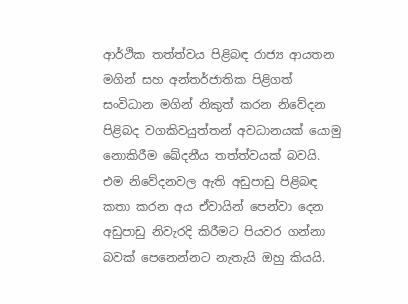ආර්ථික තත්ත්වය පිළිබඳ රාජ්‍ය ආයතන මගින් සහ අන්තර්ජාතික පිළිගත් සංවිධාන මගින් නිකුත් කරන නිවේදන පිළිබද වගකිවයුත්තන් අවධානයක් යොමු නොකිරීම ඛේදනීය තත්ත්වයක් බවයි. එම නිවේදනවල ඇති අඩුපාඩු පිළිබඳ කතා කරන අය ඒවායින් පෙන්වා දෙන අඩුපාඩු නිවැරදි කිරීමට පියවර ගන්නා බවක් පෙනෙන්නට නැතැයි ඔහු කියයි.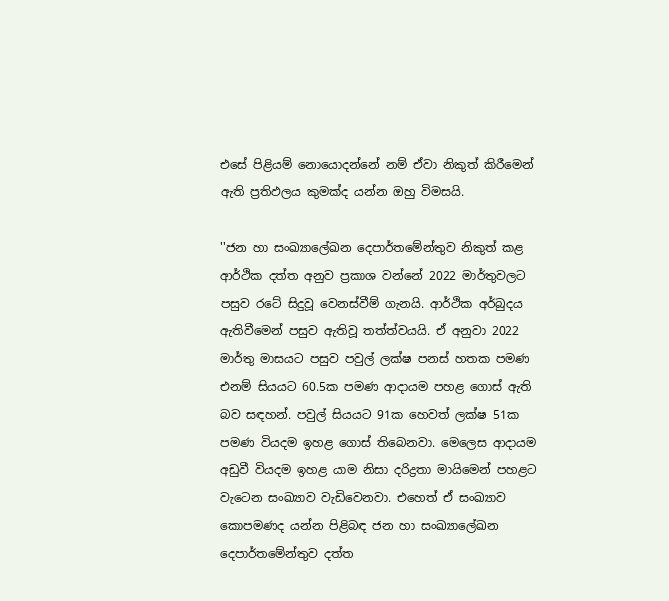එසේ පිළියම් නොයොදන්නේ නම් ඒවා නිකුත් කිරීමෙන් ඇති ප්‍රතිඵලය කුමක්ද යන්න ඔහු විමසයි.

''ජන හා සංඛ්‍යාලේඛන දෙපාර්තමේන්තුව නිකුත් කළ ආර්ථික දත්ත අනුව ප්‍රකාශ වන්නේ 2022 මාර්තුවලට පසුව රටේ සිදුවූ වෙනස්වීම් ගැනයි. ආර්ථික අර්බුදය ඇතිවීමෙන් පසුව ඇතිවූ තත්ත්වයයි. ඒ අනුවා 2022 මාර්තු මාසයට පසුව පවුල් ලක්ෂ පනස් හතක පමණ එනම් සියයට 60.5ක පමණ ආදායම පහළ ගොස් ඇති බව සඳහන්. පවුල් සියයට 91ක හෙවත් ලක්ෂ 51ක පමණ වියදම ඉහළ ගොස් තිබෙනවා. මෙලෙස ආදායම අඩුවී වියදම ඉහළ යාම නිසා දරිද්‍රතා මායිමෙන් පහළට වැටෙන සංඛ්‍යාව වැඩිවෙනවා. එහෙත් ඒ සංඛ්‍යාව කොපමණද යන්න පිළිබඳ ජන හා සංඛ්‍යාලේඛන දෙපාර්තමේන්තුව දත්ත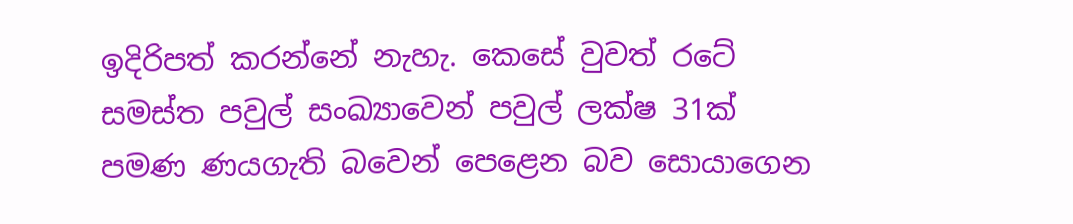ඉදිරිපත් කරන්නේ නැහැ. කෙසේ වුවත් රටේ සමස්ත පවුල් සංඛ්‍යාවෙන් පවුල් ලක්ෂ 31ක් පමණ ණයගැති බවෙන් පෙළෙන බව සොයාගෙන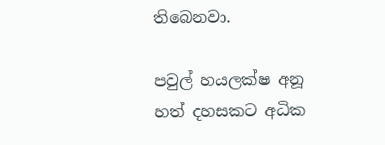තිබෙනවා.

පවුල් හයලක්ෂ අනූ හත් දහසකට අධික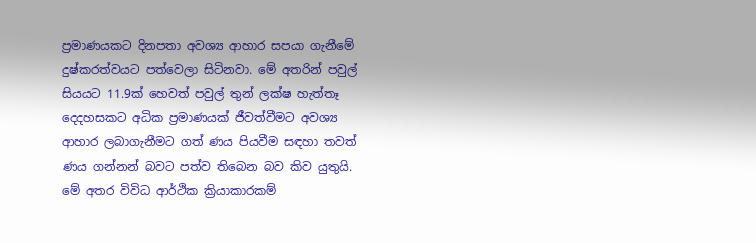ප්‍රමාණයකට දිනපතා අවශ්‍ය ආහාර සපයා ගැනීමේ දුෂ්කරත්වයට පත්වෙලා සිටිනවා. මේ අතරින් පවුල් සියයට 11.9ක් හෙවත් පවුල් තුන් ලක්ෂ හැත්තෑ දෙදහසකට අධික ප්‍රමාණයක් ජීවත්වීමට අවශ්‍ය ආහාර ලබාගැනීමට ගත් ණය පියවීම සඳහා තවත් ණය ගන්නන් බවට පත්ව තිබෙන බව කිව යුතුයි. මේ අතර විවිධ ආර්ථික ක්‍රියාකාරකම්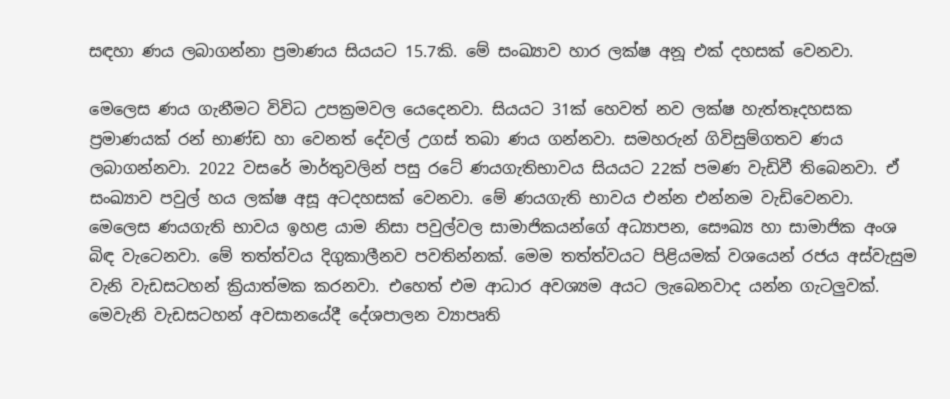සඳහා ණය ලබාගන්නා ප්‍රමාණය සියයට 15.7කි. මේ සංඛ්‍යාව හාර ලක්ෂ අනූ එක් දහසක් වෙනවා.

මෙලෙස ණය ගැනීමට විවිධ උපක්‍රමවල යෙදෙනවා. සියයට 31ක් හෙවත් නව ලක්ෂ හැත්තෑදහසක ප්‍රමාණයක් රන් භාණ්ඩ හා වෙනත් දේවල් උගස් තබා ණය ගන්නවා. සමහරුන් ගිවිසුම්ගතව ණය ලබාගන්නවා. 2022 වසරේ මාර්තුවලින් පසු රටේ ණයගැතිභාවය සියයට 22ක් පමණ වැඩිවී තිබෙනවා. ඒ සංඛ්‍යාව පවුල් හය ලක්ෂ අසූ අටදහසක් වෙනවා. මේ ණයගැති භාවය එන්න එන්නම වැඩිවෙනවා. මෙලෙස ණයගැති භාවය ඉහළ යාම නිසා පවුල්වල සාමාජිකයන්ගේ අධ්‍යාපන, සෞඛ්‍ය හා සාමාජික අංශ බිඳ වැටෙනවා. මේ තත්ත්වය දිගුකාලීනව පවතින්නක්. මෙම තත්ත්වයට පිළියමක් වශයෙන් රජය අස්වැසුම වැනි වැඩසටහන් ක්‍රියාත්මක කරනවා. එහෙත් එම ආධාර අවශ්‍යම අයට ලැබෙනවාද යන්න ගැටලුවක්. මෙවැනි වැඩසටහන් අවසානයේදී දේශපාලන ව්‍යාපෘති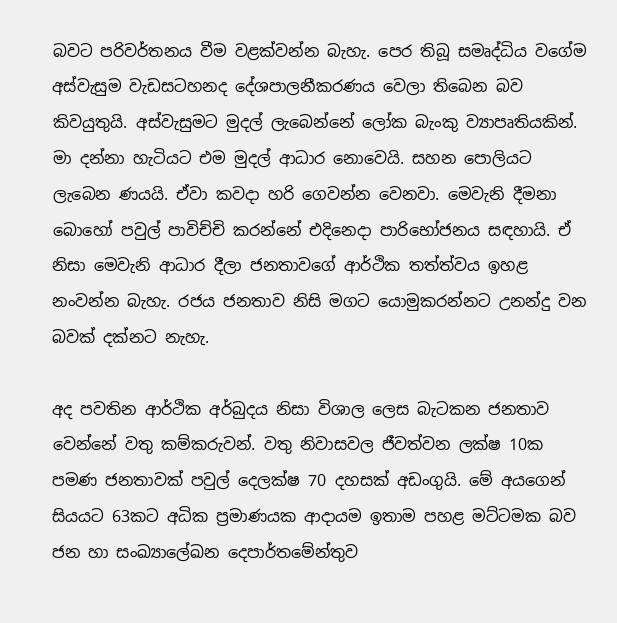බවට පරිවර්තනය වීම වළක්වන්න බැහැ. පෙර තිබූ සමෘද්ධිය වගේම අස්වැසුම වැඩසටහනද දේශපාලනීකරණය වෙලා තිබෙන බව කිවයුතුයි. අස්වැසුමට මුදල් ලැබෙන්නේ ලෝක බැංකු ව්‍යාපෘතියකින්. මා දන්නා හැටියට එම මුදල් ආධාර නොවෙයි. සහන පොලියට ලැබෙන ණයයි. ඒවා කවදා හරි ගෙවන්න වෙනවා. මෙවැනි දීමනා බොහෝ පවුල් පාවිච්චි කරන්නේ එදිනෙදා පාරිභෝජනය සඳහායි. ඒ නිසා මෙවැනි ආධාර දීලා ජනතාවගේ ආර්ථික තත්ත්වය ඉහළ නංවන්න බැහැ. රජය ජනතාව නිසි මගට යොමුකරන්නට උනන්දු වන බවක් දක්නට නැහැ.

අද පවතින ආර්ථික අර්බුදය නිසා විශාල ලෙස බැටකන ජනතාව වෙන්නේ වතු කම්කරුවන්. වතු නිවාසවල ජීවත්වන ලක්ෂ 10ක පමණ ජනතාවක් පවුල් දෙලක්ෂ 70 දහසක් අඩංගුයි. මේ අයගෙන් සියයට 63කට අධික ප්‍රමාණයක ආදායම ඉතාම පහළ මට්ටමක බව ජන හා සංඛ්‍යාලේඛන දෙපාර්තමේන්තුව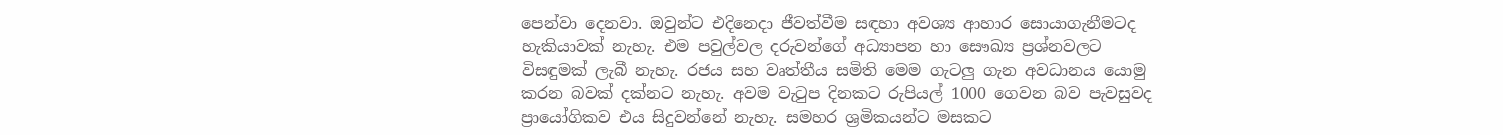පෙන්වා දෙනවා. ඔවුන්ට එදිනෙදා ජීවත්වීම සඳහා අවශ්‍ය ආහාර සොයාගැනීමටද හැකියාවක් නැහැ. එම පවුල්වල දරුවන්ගේ අධ්‍යාපන හා සෞඛ්‍ය ප්‍රශ්නවලට විසඳුමක් ලැබී නැහැ. රජය සහ වෘත්තීය සමිති මෙම ගැටලු ගැන අවධානය යොමු කරන බවක් දක්නට නැහැ. අවම වැටුප දිනකට රුපියල් 1000 ගෙවන බව පැවසුවද ප්‍රායෝගිකව එය සිදුවන්නේ නැහැ. සමහර ශ්‍රමිකයන්ට මසකට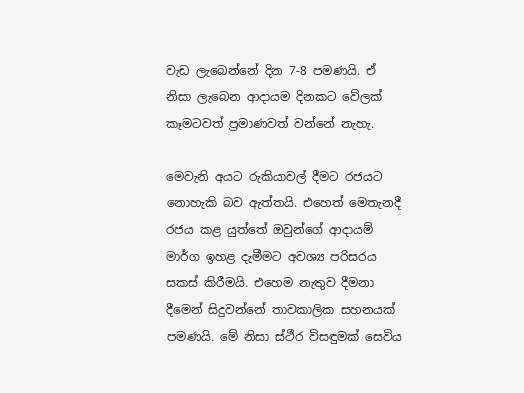වැඩ ලැබෙන්නේ දින 7-8 පමණයි. ඒ නිසා ලැබෙන ආදායම දිනකට වේලක් කෑමටවත් ප්‍රමාණවත් වන්නේ නැහැ.

මෙවැනි අයට රුකියාවල් දීමට රජයට නොහැකි බව ඇත්තයි. එහෙත් මෙතැනදී රජය කළ යුත්තේ ඔවුන්ගේ ආදායම් මාර්ග ඉහළ දැමීමට අවශ්‍ය පරිසරය සකස් කිරීමයි. එහෙම නැතුව දීමනා දීමෙන් සිදුවන්නේ තාවකාලික සහනයක් පමණයි. මේ නිසා ස්ථීර විසඳුමක් සෙවිය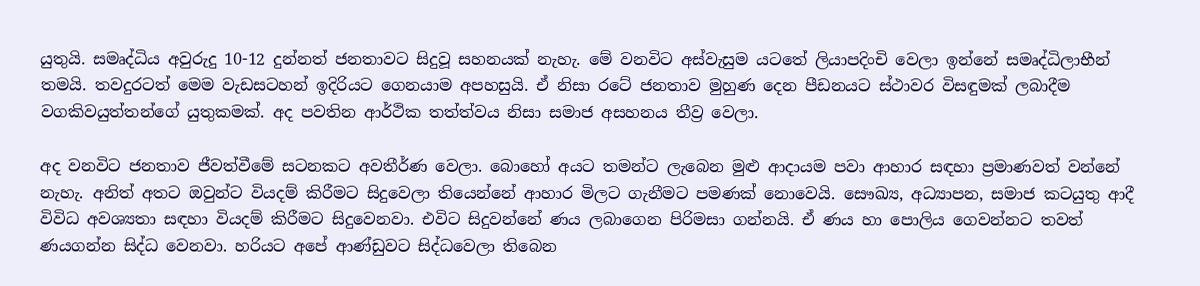යුතුයි. සමෘද්ධිය අවුරුදු 10-12 දුන්නත් ජනතාවට සිදුවූ සහනයක් නැහැ. මේ වනවිට අස්වැසුම යටතේ ලියාපදිංචි වෙලා ඉන්නේ සමෘද්ධිලාභීන් තමයි. තවදුරටත් මෙම වැඩසටහන් ඉදිරියට ගෙනයාම අපහසුයි. ඒ නිසා රටේ ජනතාව මුහුණ දෙන පීඩනයට ස්ථාවර විසඳුමක් ලබාදීම වගකිවයුත්තන්ගේ යුතුකමක්. අද පවතින ආර්ථික තත්ත්වය නිසා සමාජ අසහනය තීව්‍ර වෙලා.

අද වනවිට ජනතාව ජීවත්වීමේ සටනකට අවතීර්ණ වෙලා. බොහෝ අයට තමන්ට ලැබෙන මුළු ආදායම පවා ආහාර සඳහා ප්‍රමාණවත් වන්නේ නැහැ. අනිත් අතට ඔවුන්ට වියදම් කිරීමට සිදුවෙලා තියෙන්නේ ආහාර මිලට ගැනීමට පමණක් නොවෙයි. සෞඛ්‍ය, අධ්‍යාපන, සමාජ කටයුතු ආදී විවිධ අවශ්‍යතා සඳහා වියදම් කිරීමට සිදුවෙනවා. එවිට සිදුවන්නේ ණය ලබාගෙන පිරිමසා ගන්නයි. ඒ ණය හා පොලිය ගෙවන්නට තවත් ණයගන්න සිද්ධ වෙනවා. හරියට අපේ ආණ්ඩුවට සිද්ධවෙලා තිබෙන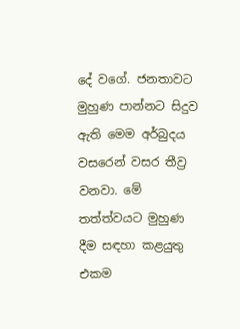දේ වගේ. ජනතාවට මුහුණ පාන්නට සිදුව ඇති මෙම අර්බුදය වසරෙන් වසර තීව්‍ර වනවා. මේ තත්ත්වයට මුහුණ දීම සඳහා කළයුතු එකම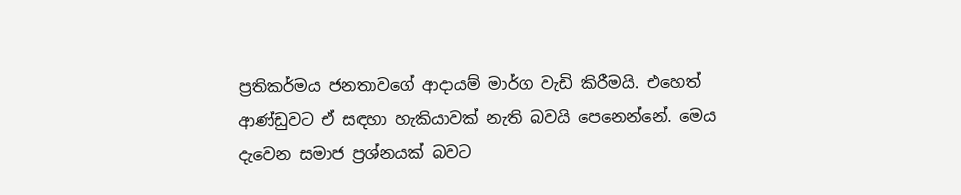ප්‍රතිකර්මය ජනතාවගේ ආදායම් මාර්ග වැඩි කිරීමයි. එහෙත් ආණ්ඩුවට ඒ සඳහා හැකියාවක් නැති බවයි පෙනෙන්නේ. මෙය දැවෙන සමාජ ප්‍රශ්නයක් බවට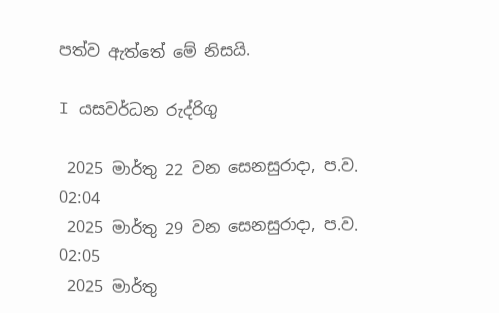පත්ව ඇත්තේ මේ නිසයි.

I යසවර්ධන රුද්රිගු

 2025 මාර්තු 22 වන සෙනසුරාදා, ප.ව. 02:04
 2025 මාර්තු 29 වන සෙනසුරාදා, ප.ව. 02:05
 2025 මාර්තු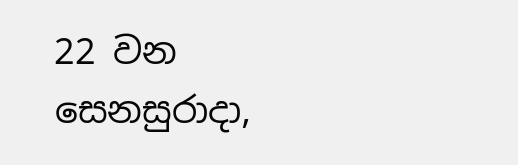22 වන සෙනසුරාදා,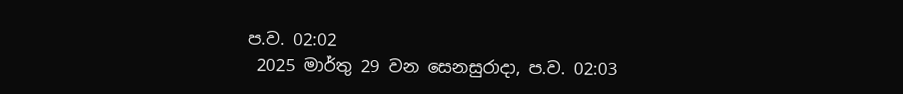ප.ව. 02:02
 2025 මාර්තු 29 වන සෙනසුරාදා, ප.ව. 02:03